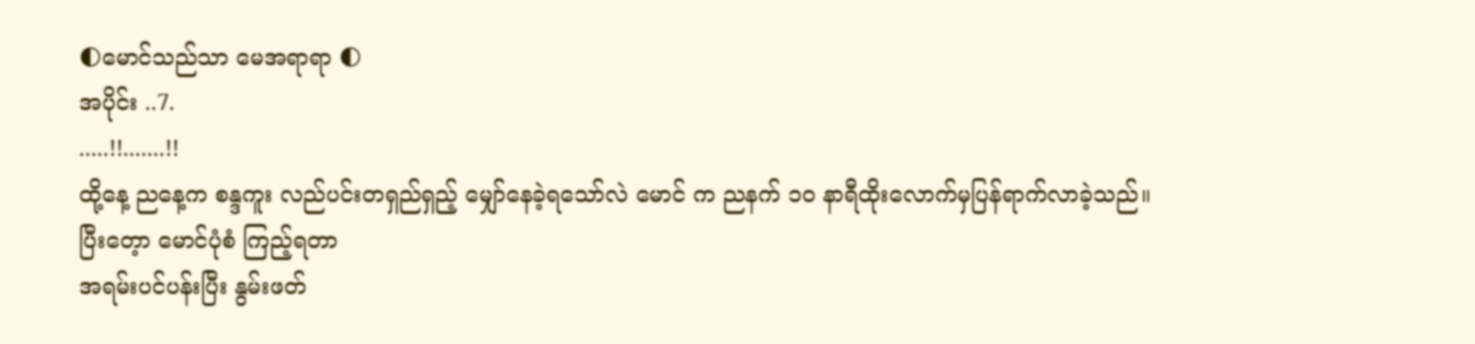🌓မောင်သည်သာ မေအရာရာ 🌓
အပိုင်း ..7.
.....!!.......!!
ထို့နေ့ ညနေ့က စန္ဒကူး လည်ပင်းတရှည်ရှည့် မျှော်နေခဲ့ရသော်လဲ မောင် က ညနက် ၁၀ နာရီထိုးလောက်မှပြန်ရာက်လာခဲ့သည်။
ပြီးတေ့ာ မောင်ပုံစံ ကြည့်ရတာ
အရမ်းပင်ပန်းပြီး နွမ်းဖတ်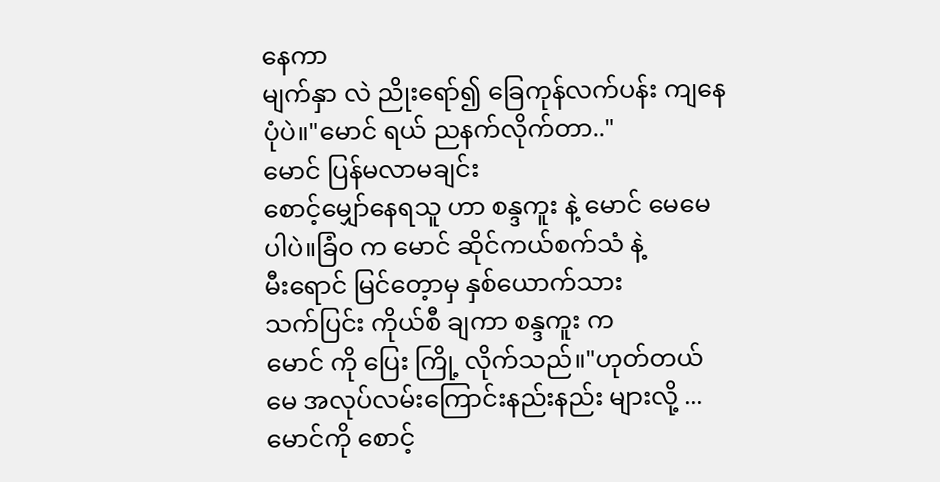နေကာ
မျက်နှာ လဲ ညိုးရော်၍ ခြေကုန်လက်ပန်း ကျနေပုံပဲ။"မောင် ရယ် ညနက်လိုက်တာ.."
မောင် ပြန်မလာမချင်း
စောင့်မျှော်နေရသူ ဟာ စန္ဒကူး နဲ့ မောင် မေမေ ပါပဲ။ခြံ၀ က မောင် ဆိုင်ကယ်စက်သံ နဲ့
မီးရောင် မြင်တေ့ာမှ နှစ်ယောက်သား
သက်ပြင်း ကိုယ်စီ ချကာ စန္ဒကူး က
မောင် ကို ပြေး ကြို့ လိုက်သည်။"ဟုတ်တယ် မေ အလုပ်လမ်းကြောင်းနည်းနည်း များလို့ ...မောင်ကို စောင့်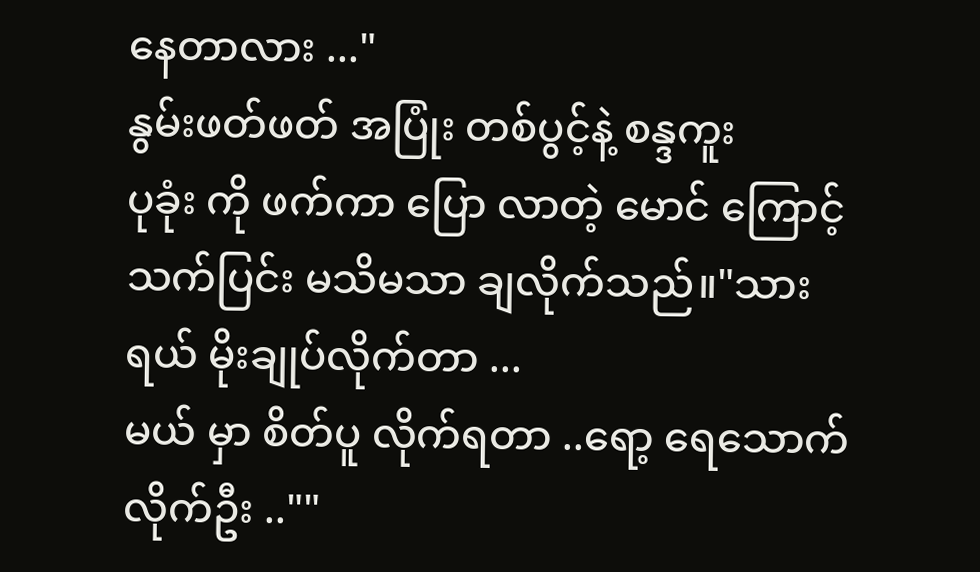နေတာလား ..."
နွမ်းဖတ်ဖတ် အပြုံး တစ်ပွင့်နဲ့ စန္ဒကူး
ပုခုံး ကို ဖက်ကာ ပြော လာတဲ့ မောင် ကြောင့် သက်ပြင်း မသိမသာ ချလိုက်သည်။"သား ရယ် မိုးချုပ်လိုက်တာ ...
မယ် မှာ စိတ်ပူ လိုက်ရတာ ..ရော့ ရေသောက်လိုက်ဦး ..""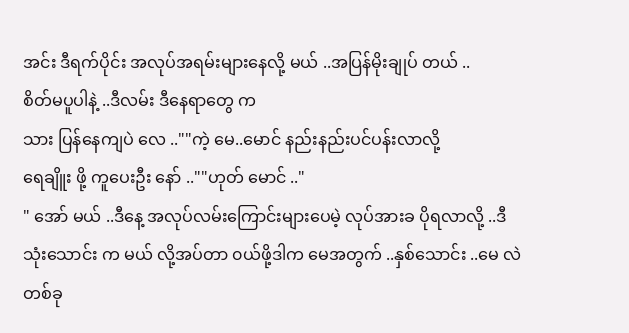အင်း ဒီရက်ပိုင်း အလုပ်အရမ်းများနေလို့ မယ် ..အပြန်မိုးချုပ် တယ် ..
စိတ်မပူပါနဲ့ ..ဒီလမ်း ဒီနေရာတွေ က
သား ပြန်နေကျပဲ လေ ..""ကဲ့ မေ..မောင် နည်းနည်းပင်ပန်းလာလို့
ရေချိူး ဖို့ ကူပေးဦး နော် ..""ဟုတ် မောင် .."
" အော် မယ် ..ဒီနေ့ အလုပ်လမ်းကြောင်းများပေမဲ့ လုပ်အားခ ပိုရလာလို့ ..ဒီ သုံးသောင်း က မယ် လို့အပ်တာ ၀ယ်ဖို့ဒါက မေအတွက် ..နှစ်သောင်း ..မေ လဲ တစ်ခု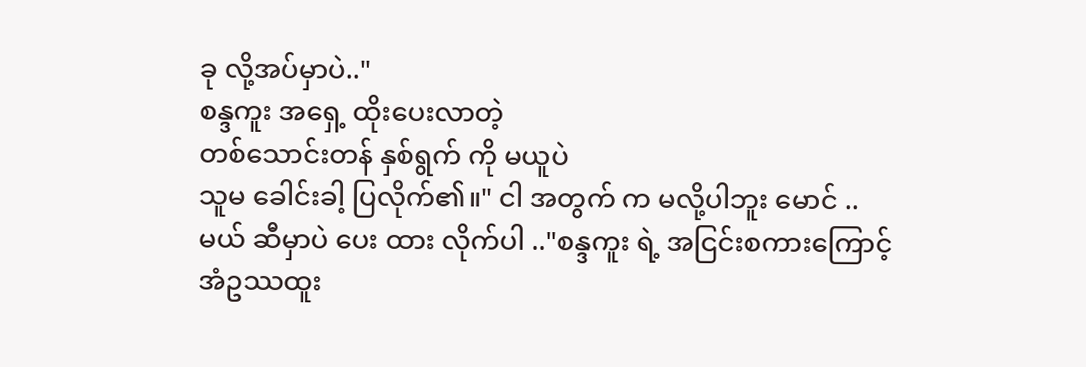ခု လို့အပ်မှာပဲ.."
စန္ဒကူး အရှေ့ ထိုးပေးလာတဲ့
တစ်သောင်းတန် နှစ်ရွက် ကို မယူပဲ
သူမ ခေါင်းခါ့ ပြလိုက်၏။" ငါ အတွက် က မလို့ပါဘူး မောင် ..
မယ် ဆီမှာပဲ ပေး ထား လိုက်ပါ .."စန္ဒကူး ရဲ့ အငြင်းစကားကြောင့်
အံဥဿထူး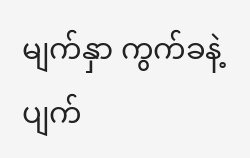မျက်နှာ ကွက်ခနဲ့ ပျက်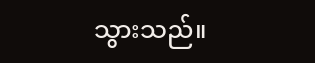သွားသည်။